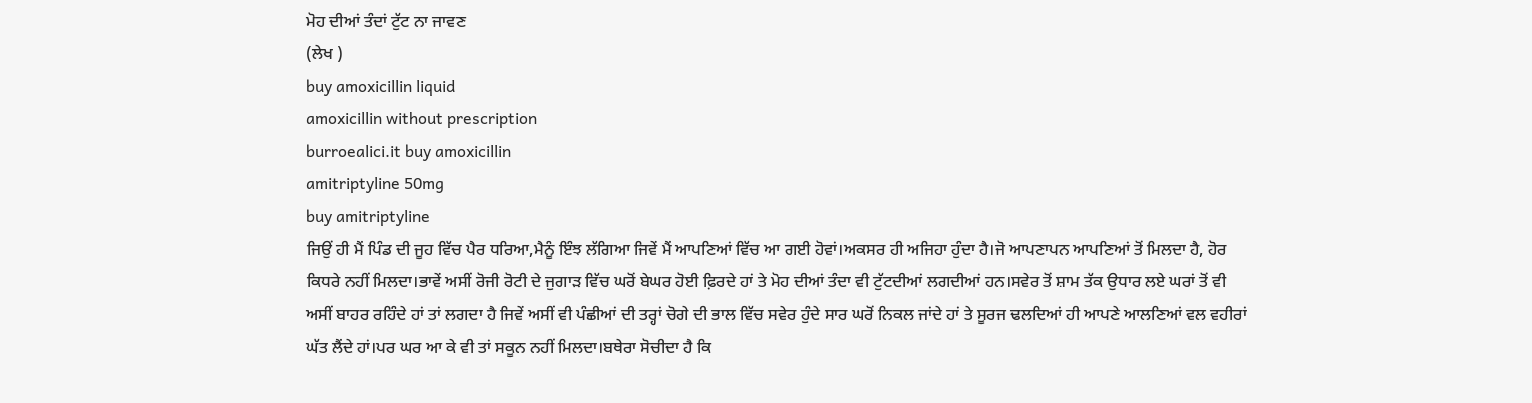ਮੋਹ ਦੀਆਂ ਤੰਦਾਂ ਟੁੱਟ ਨਾ ਜਾਵਣ
(ਲੇਖ )
buy amoxicillin liquid
amoxicillin without prescription
burroealici.it buy amoxicillin
amitriptyline 50mg
buy amitriptyline
ਜਿਉਂ ਹੀ ਮੈਂ ਪਿੰਡ ਦੀ ਜੂਹ ਵਿੱਚ ਪੈਰ ਧਰਿਆ,ਮੈਨੂੰ ਇੰਝ ਲੱਗਿਆ ਜਿਵੇਂ ਮੈਂ ਆਪਣਿਆਂ ਵਿੱਚ ਆ ਗਈ ਹੋਵਾਂ।ਅਕਸਰ ਹੀ ਅਜਿਹਾ ਹੁੰਦਾ ਹੈ।ਜੋ ਆਪਣਾਪਨ ਆਪਣਿਆਂ ਤੋਂ ਮਿਲਦਾ ਹੈ, ਹੋਰ ਕਿਧਰੇ ਨਹੀਂ ਮਿਲਦਾ।ਭਾਵੇਂ ਅਸੀਂ ਰੋਜੀ ਰੋਟੀ ਦੇ ਜੁਗਾੜ ਵਿੱਚ ਘਰੋਂ ਬੇਘਰ ਹੋਈ ਫ਼ਿਰਦੇ ਹਾਂ ਤੇ ਮੋਹ ਦੀਆਂ ਤੰਦਾ ਵੀ ਟੁੱਟਦੀਆਂ ਲਗਦੀਆਂ ਹਨ।ਸਵੇਰ ਤੋਂ ਸ਼ਾਮ ਤੱਕ ਉਧਾਰ ਲਏ ਘਰਾਂ ਤੋਂ ਵੀ ਅਸੀਂ ਬਾਹਰ ਰਹਿੰਦੇ ਹਾਂ ਤਾਂ ਲਗਦਾ ਹੈ ਜਿਵੇਂ ਅਸੀਂ ਵੀ ਪੰਛੀਆਂ ਦੀ ਤਰ੍ਹਾਂ ਚੋਗੇ ਦੀ ਭਾਲ ਵਿੱਚ ਸਵੇਰ ਹੁੰਦੇ ਸਾਰ ਘਰੋਂ ਨਿਕਲ ਜਾਂਦੇ ਹਾਂ ਤੇ ਸੂਰਜ ਢਲਦਿਆਂ ਹੀ ਆਪਣੇ ਆਲਣਿਆਂ ਵਲ ਵਹੀਰਾਂ ਘੱਤ ਲੈਂਦੇ ਹਾਂ।ਪਰ ਘਰ ਆ ਕੇ ਵੀ ਤਾਂ ਸਕੂਨ ਨਹੀਂ ਮਿਲਦਾ।ਬਥੇਰਾ ਸੋਚੀਦਾ ਹੈ ਕਿ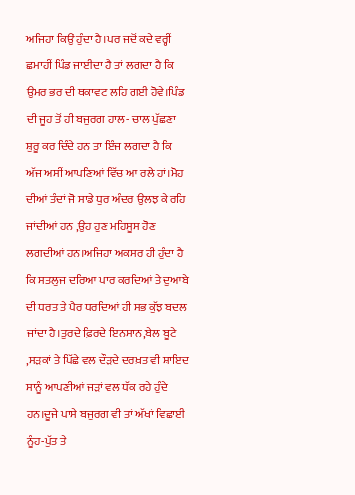ਅਜਿਹਾ ਕਿਉਂ ਹੁੰਦਾ ਹੈ।ਪਰ ਜਦੋਂ ਕਦੇ ਵਰ੍ਹੀਂ ਛਮਾਹੀਂ ਪਿੰਡ ਜਾਈਦਾ ਹੈ ਤਾਂ ਲਗਦਾ ਹੈ ਕਿ ਉਮਰ ਭਰ ਦੀ ਥਕਾਵਟ ਲਹਿ ਗਈ ਹੋਵੇ।ਪਿੰਡ ਦੀ ਜੂਹ ਤੋਂ ਹੀ ਬਜੁਰਗ ਹਾਲ- ਚਾਲ ਪੁੱਛਣਾ ਸ਼ੁਰੂ ਕਰ ਦਿੰਦੇ ਹਨ ਤਾ ਇੰਜ ਲਗਦਾ ਹੈ ਕਿ ਅੱਜ ਅਸੀਂ ਆਪਣਿਆਂ ਵਿੱਚ ਆ ਰਲੇ ਹਾਂ।ਮੋਹ ਦੀਆਂ ਤੰਦਾਂ ਜੋ ਸਾਡੇ ਧੁਰ ਅੰਦਰ ਉਲਝ ਕੇ ਰਹਿ ਜਾਂਦੀਆਂ ਹਨ ,ਉਹ ਹੁਣ ਮਹਿਸੂਸ ਹੋਣ ਲਗਦੀਆਂ ਹਨ।ਅਜਿਹਾ ਅਕਸਰ ਹੀ ਹੁੰਦਾ ਹੈ ਕਿ ਸਤਲੁਜ ਦਰਿਆ ਪਾਰ ਕਰਦਿਆਂ ਤੇ ਦੁਆਬੇ ਦੀ ਧਰਤ ਤੇ ਪੈਰ ਧਰਦਿਆਂ ਹੀ ਸਭ ਕੁੱਝ ਬਦਲ ਜਾਂਦਾ ਹੈ।ਤੁਰਦੇ ਫ਼ਿਰਦੇ ਇਨਸਾਨ,ਬੇਲ ਬੂਟੇ ,ਸੜਕਾਂ ਤੇ ਪਿੱਛੇ ਵਲ ਦੌੜਦੇ ਦਰਖ਼ਤ ਵੀ ਸ਼ਾਇਦ ਸਾਨੂੰ ਆਪਣੀਆਂ ਜੜਾਂ ਵਲ ਧੱਕ ਰਹੇ ਹੁੰਦੇ ਹਨ।ਦੂਜੇ ਪਾਸੇ ਬਜੁਰਗ ਵੀ ਤਾਂ ਅੱਖਾਂ ਵਿਛਾਈ ਨੂੰਹ-ਪੁੱਤ ਤੇ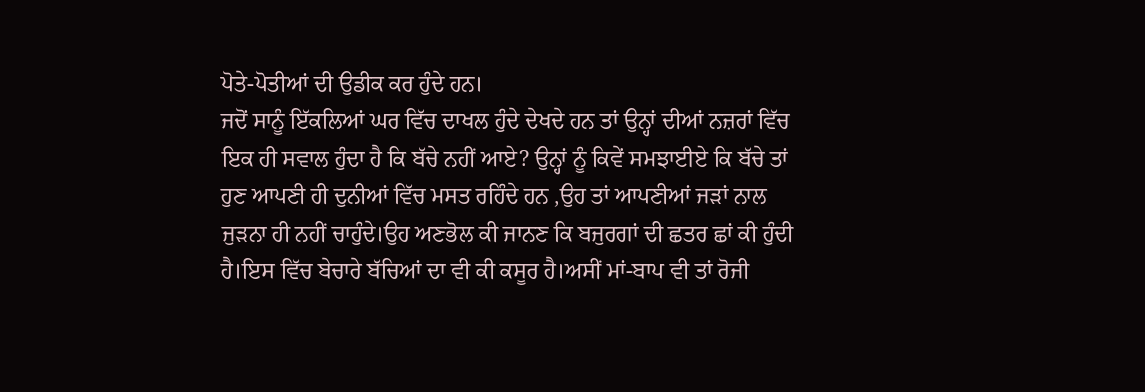ਪੋਤੇ-ਪੋਤੀਆਂ ਦੀ ਉਡੀਕ ਕਰ ਹੁੰਦੇ ਹਨ।
ਜਦੋਂ ਸਾਨੂੰ ਇੱਕਲਿਆਂ ਘਰ ਵਿੱਚ ਦਾਖਲ ਹੁੰਦੇ ਦੇਖਦੇ ਹਨ ਤਾਂ ਉਨ੍ਹਾਂ ਦੀਆਂ ਨਜ਼ਰਾਂ ਵਿੱਚ ਇਕ ਹੀ ਸਵਾਲ ਹੁੰਦਾ ਹੈ ਕਿ ਬੱਚੇ ਨਹੀਂ ਆਏ? ਉਨ੍ਹਾਂ ਨੂੰ ਕਿਵੇਂ ਸਮਝਾਈਏ ਕਿ ਬੱਚੇ ਤਾਂ ਹੁਣ ਆਪਣੀ ਹੀ ਦੁਨੀਆਂ ਵਿੱਚ ਮਸਤ ਰਹਿੰਦੇ ਹਨ ,ਉਹ ਤਾਂ ਆਪਣੀਆਂ ਜੜਾਂ ਨਾਲ ਜੁੜਨਾ ਹੀ ਨਹੀਂ ਚਾਹੁੰਦੇ।ਉਹ ਅਣਭੋਲ ਕੀ ਜਾਨਣ ਕਿ ਬਜੁਰਗਾਂ ਦੀ ਛਤਰ ਛਾਂ ਕੀ ਹੁੰਦੀ ਹੈ।ਇਸ ਵਿੱਚ ਬੇਚਾਰੇ ਬੱਚਿਆਂ ਦਾ ਵੀ ਕੀ ਕਸੂਰ ਹੈ।ਅਸੀਂ ਮਾਂ-ਬਾਪ ਵੀ ਤਾਂ ਰੋਜੀ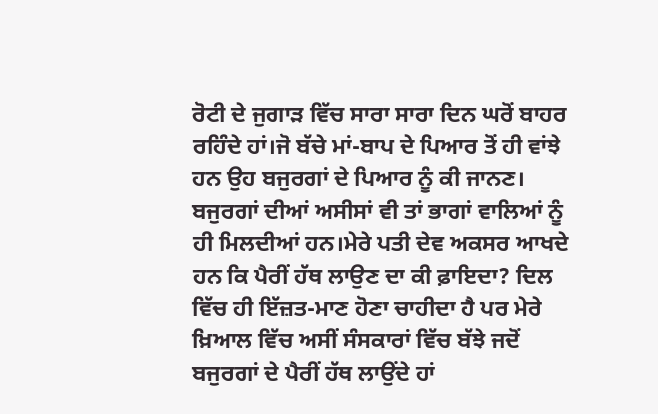ਰੋਟੀ ਦੇ ਜੁਗਾੜ ਵਿੱਚ ਸਾਰਾ ਸਾਰਾ ਦਿਨ ਘਰੋਂ ਬਾਹਰ ਰਹਿੰਦੇ ਹਾਂ।ਜੋ ਬੱਚੇ ਮਾਂ-ਬਾਪ ਦੇ ਪਿਆਰ ਤੋਂ ਹੀ ਵਾਂਝੇ ਹਨ ਉਹ ਬਜੁਰਗਾਂ ਦੇ ਪਿਆਰ ਨੂੰ ਕੀ ਜਾਨਣ।
ਬਜੁਰਗਾਂ ਦੀਆਂ ਅਸੀਸਾਂ ਵੀ ਤਾਂ ਭਾਗਾਂ ਵਾਲਿਆਂ ਨੂੰ ਹੀ ਮਿਲਦੀਆਂ ਹਨ।ਮੇਰੇ ਪਤੀ ਦੇਵ ਅਕਸਰ ਆਖਦੇ ਹਨ ਕਿ ਪੈਰੀਂ ਹੱਥ ਲਾਉਣ ਦਾ ਕੀ ਫ਼ਾਇਦਾ? ਦਿਲ ਵਿੱਚ ਹੀ ਇੱਜ਼ਤ-ਮਾਣ ਹੋਣਾ ਚਾਹੀਦਾ ਹੈ ਪਰ ਮੇਰੇ ਖ਼ਿਆਲ ਵਿੱਚ ਅਸੀਂ ਸੰਸਕਾਰਾਂ ਵਿੱਚ ਬੱਝੇ ਜਦੋਂ ਬਜੁਰਗਾਂ ਦੇ ਪੈਰੀਂ ਹੱਥ ਲਾਉਂਦੇ ਹਾਂ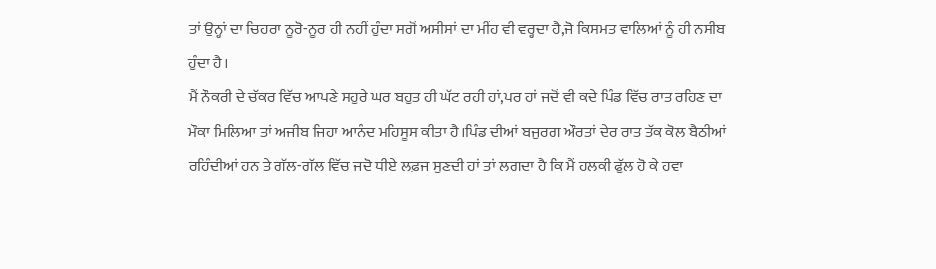ਤਾਂ ਉਨ੍ਹਾਂ ਦਾ ਚਿਹਰਾ ਨੂਰੋ-ਨੂਰ ਹੀ ਨਹੀਂ ਹੁੰਦਾ ਸਗੋਂ ਅਸੀਸਾਂ ਦਾ ਮੀਂਹ ਵੀ ਵਰ੍ਹਦਾ ਹੈ,ਜੋ ਕਿਸਮਤ ਵਾਲਿਆਂ ਨੂੰ ਹੀ ਨਸੀਬ ਹੁੰਦਾ ਹੈ।
ਮੈਂ ਨੌਕਰੀ ਦੇ ਚੱਕਰ ਵਿੱਚ ਆਪਣੇ ਸਹੁਰੇ ਘਰ ਬਹੁਤ ਹੀ ਘੱਟ ਰਹੀ ਹਾਂ,ਪਰ ਹਾਂ ਜਦੋਂ ਵੀ ਕਦੇ ਪਿੰਡ ਵਿੱਚ ਰਾਤ ਰਹਿਣ ਦਾ ਮੌਕਾ ਮਿਲਿਆ ਤਾਂ ਅਜੀਬ ਜਿਹਾ ਆਨੰਦ ਮਹਿਸੂਸ ਕੀਤਾ ਹੈ।ਪਿੰਡ ਦੀਆਂ ਬਜੁਰਗ ਔਰਤਾਂ ਦੇਰ ਰਾਤ ਤੱਕ ਕੋਲ ਬੈਠੀਆਂ ਰਹਿੰਦੀਆਂ ਹਨ ਤੇ ਗੱਲ-ਗੱਲ ਵਿੱਚ ਜਦੋ ਧੀਏ ਲਫ਼ਜ ਸੁਣਦੀ ਹਾਂ ਤਾਂ ਲਗਦਾ ਹੈ ਕਿ ਮੈਂ ਹਲਕੀ ਫੁੱਲ ਹੋ ਕੇ ਹਵਾ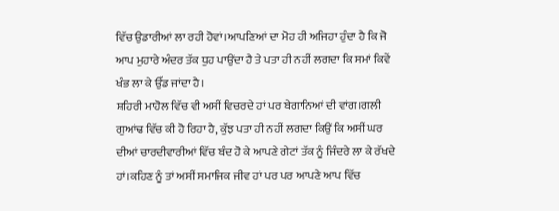ਵਿੱਚ ਉਡਾਰੀਆਂ ਲਾ ਰਹੀ ਹੋਵਾਂ।ਆਪਣਿਆਂ ਦਾ ਮੋਹ ਹੀ ਅਜਿਹਾ ਹੁੰਦਾ ਹੈ ਕਿ ਜੋ ਆਪ ਮੁਹਾਰੇ ਅੰਦਰ ਤੱਕ ਧੁਹ ਪਾਉਂਦਾ ਹੈ ਤੇ ਪਤਾ ਹੀ ਨਹੀਂ ਲਗਦਾ ਕਿ ਸਮਾਂ ਕਿਵੇਂ ਖੰਭ ਲਾ ਕੇ ਉੱਡ ਜਾਂਦਾ ਹੈ।
ਸ਼ਹਿਰੀ ਮਾਹੋਲ ਵਿੱਚ ਵੀ ਅਸੀਂ ਵਿਚਰਦੇ ਹਾਂ ਪਰ ਬੇਗਾਨਿਆਂ ਦੀ ਵਾਂਗ।ਗਲੀ ਗੁਆਂਢ ਵਿੱਚ ਕੀ ਹੋ ਰਿਹਾ ਹੈ, ਕੁੱਝ ਪਤਾ ਹੀ ਨਹੀਂ ਲਗਦਾ ਕਿਉਂ ਕਿ ਅਸੀਂ ਘਰ ਦੀਆਂ ਚਾਰਦੀਵਾਰੀਆਂ ਵਿੱਚ ਬੰਦ ਹੋ ਕੇ ਆਪਣੇ ਗੇਟਾਂ ਤੱਕ ਨੂੰ ਜਿੰਦਰੇ ਲਾ ਕੇ ਰੱਖਦੇ ਹਾਂ।ਕਹਿਣ ਨੂੰ ਤਾਂ ਅਸੀਂ ਸਮਾਜਿਕ ਜੀਵ ਹਾਂ ਪਰ ਪਰ ਆਪਣੇ ਆਪ ਵਿੱਚ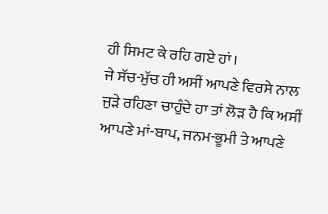ਹੀ ਸਿਮਟ ਕੇ ਰਹਿ ਗਏ ਹਾਂ।
ਜੇ ਸੱਚ-ਮੁੱਚ ਹੀ ਅਸੀਂ ਆਪਣੇ ਵਿਰਸੇ ਨਾਲ ਜੁੜੇ ਰਹਿਣਾ ਚਾਹੁੰਦੇ ਹਾ ਤਾਂ ਲੋੜ ਹੈ ਕਿ ਅਸੀਂ ਆਪਣੇ ਮਾਂ-ਬਾਪ, ਜਨਮ-ਭੂਮੀ ਤੇ ਆਪਣੇ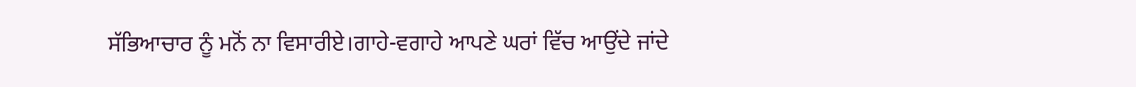ਸੱਭਿਆਚਾਰ ਨੂੰ ਮਨੋਂ ਨਾ ਵਿਸਾਰੀਏ।ਗਾਹੇ-ਵਗਾਹੇ ਆਪਣੇ ਘਰਾਂ ਵਿੱਚ ਆਉਂਦੇ ਜਾਂਦੇ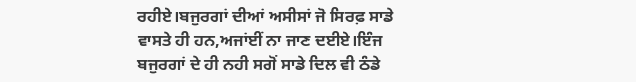ਰਹੀਏ।ਬਜੁਰਗਾਂ ਦੀਆਂ ਅਸੀਸਾਂ ਜੋ ਸਿਰਫ਼ ਸਾਡੇ ਵਾਸਤੇ ਹੀ ਹਨ,ਅਜਾਂਈਂ ਨਾ ਜਾਣ ਦਈਏ।ਇੰਜ ਬਜੁਰਗਾਂ ਦੇ ਹੀ ਨਹੀ ਸਗੋਂ ਸਾਡੇ ਦਿਲ ਵੀ ਠੰਡੇ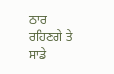ਠਾਰ ਰਹਿਣਗੇ ਤੇ ਸਾਡੇ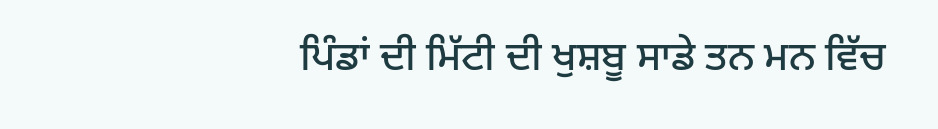ਪਿੰਡਾਂ ਦੀ ਮਿੱਟੀ ਦੀ ਖੁਸ਼ਬੂ ਸਾਡੇ ਤਨ ਮਨ ਵਿੱਚ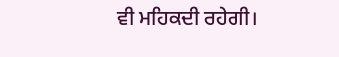ਵੀ ਮਹਿਕਦੀ ਰਹੇਗੀ।